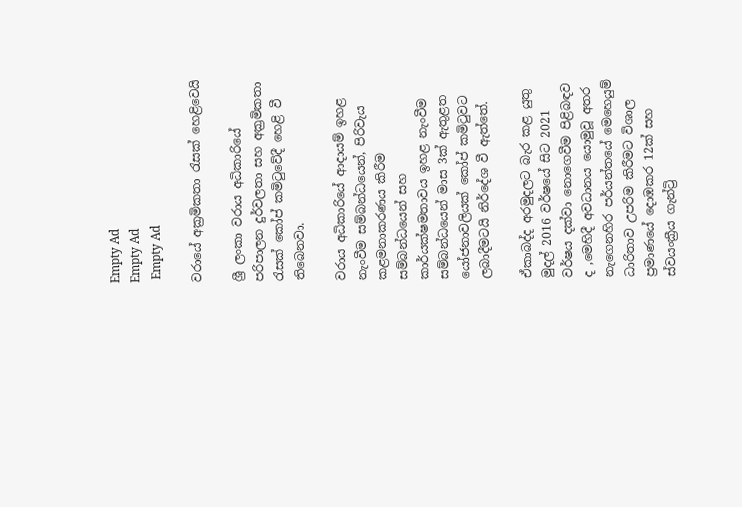Empty Ad
Empty Ad
 Empty Ad

වරායේ අක්‍රමිකතා රැසක් හෙළිවෙයි

ශ්‍රී ලංකා වරාය අධිකාරියේ පරිපාලන දුර්වලතා සහ අක්‍රමිකතා රැසක් කෝප් කමිටුවේදී හෙළි වී තිබෙනවා.

වරාය අධිකාරියේ ආදායම් ඉහළ නැංවීම සම්බන්ධයෙන්, පිරිවැය කළමනාකරණය කිරීම සම්බන්ධයෙන් සහ කාර්යක්ෂමතාවය ඉහළ නැංවීම සම්බන්ධයෙන් මාස 3ක් ඇතුළත යෝජනාවලියක් කෝප් කමිටුවට ලබාදීමටයි නිර්දේශ වී ඇත්තේ.

ඒකාබද්ද අරමුදලට බැර කළ යුතු මුදල් 2016 වර්ෂයේ සිට 2021 වර්ෂය දක්වා නොගෙවීම පිළිබඳව ද ,මෙහිදී අවධානය යොමුවූ අතර නැගෙනහිර පර්යන්තයේ මෙහෙයුම් ධාරිතාව උපරිම කිරීමට විශාල ප්‍රමාණයේ දොඹකර 12ක් සහ ස්වයංක්‍රීය ගැන්ට්‍රි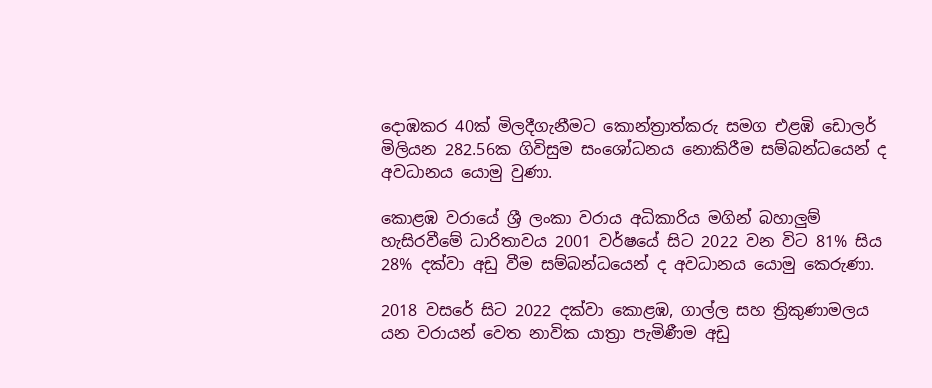දොඹකර 40ක් මිලදීගැනීමට කොන්ත්‍රාත්කරු සමග එළඹි ඩොලර් මිලියන 282.56ක ගිවිසුම සංශෝධනය නොකිරීම සම්බන්ධයෙන් ද අවධානය යොමු වුණා.

කොළඹ වරායේ ශ්‍රී ලංකා වරාය අධිකාරිය මගින් බහාලුම් හැසිරවීමේ ධාරිතාවය 2001 වර්ෂයේ සිට 2022 වන විට 81% සිය 28% දක්වා අඩු වීම සම්බන්ධයෙන් ද අවධානය යොමු කෙරුණා.

2018 වසරේ සිට 2022 දක්වා කොළඹ, ගාල්ල සහ ත්‍රිකුණාමලය යන වරායන් වෙත නාවික යාත්‍රා පැමිණීම අඩු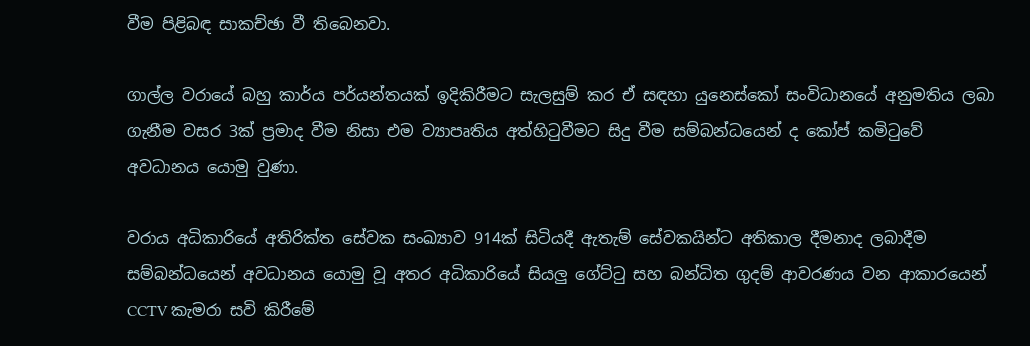වීම පිළිබඳ සාකච්ඡා වී තිබෙනවා.

ගාල්ල වරායේ බහු කාර්ය පර්යන්තයක් ඉදිකිරීමට සැලසුම් කර ඒ සඳහා යුනෙස්කෝ සංවිධානයේ අනුමතිය ලබා ගැනීම වසර 3ක් ප්‍රමාද වීම නිසා එම ව්‍යාපෘතිය අත්හිටුවීමට සිදු වීම සම්බන්ධයෙන් ද කෝප් කමිටුවේ අවධානය යොමු වුණා.

වරාය අධිකාරියේ අතිරික්ත සේවක සංඛ්‍යාව 914ක් සිටියදී ඇතැම් සේවකයින්ට අතිකාල දීමනාද ලබාදීම සම්බන්ධයෙන් අවධානය යොමු වූ අතර අධිකාරියේ සියලු ගේට්ටු සහ බන්ධිත ගුදම් ආවරණය වන ආකාරයෙන් CCTV කැමරා සවි කිරීමේ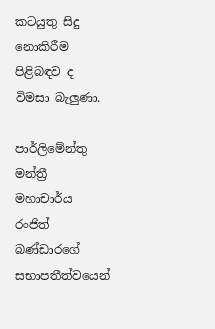කටයුතු සිදු නොකිරීම පිළිබඳව ද විමසා බැලුණා.

පාර්ලිමේන්තු මන්ත්‍රී මහාචාර්ය රංජිත් බණ්ඩාරගේ සභාපතීත්වයෙන්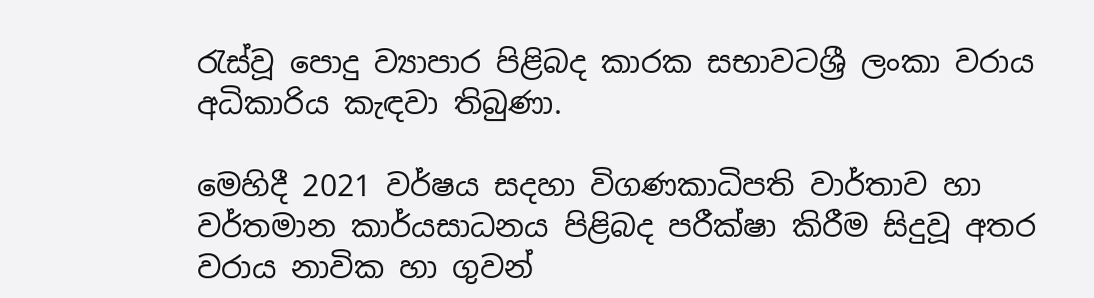රැස්වූ පොදු ව්‍යාපාර පිළිබද කාරක සභාවටශ්‍රී ලංකා වරාය අධිකාරිය කැඳවා තිබුණා.

මෙහිදී 2021 වර්ෂය සදහා විගණකාධිපති වාර්තාව හා වර්තමාන කාර්යසාධනය පිළිබද පරීක්ෂා කිරීම සිදුවූ අතර වරාය නාවික හා ගුවන්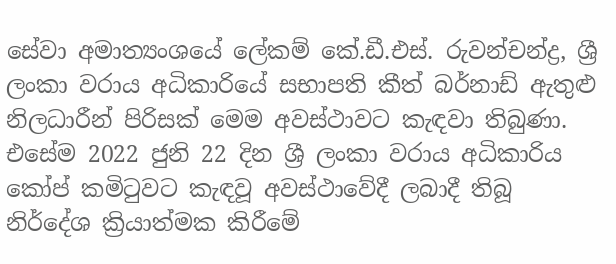සේවා අමාත්‍යංශයේ ලේකම් කේ.ඩී.එස්. රුවන්චන්ද්‍ර, ශ්‍රී ලංකා වරාය අධිකාරියේ සභාපති කීත් බර්නාඩ් ඇතුළු නිලධාරීන් පිරිසක් මෙම අවස්ථාවට කැඳවා තිබුණා. එසේම 2022 ජුනි 22 දින ශ්‍රී ලංකා වරාය අධිකාරිය කෝප් කමිටුවට කැඳවූ අවස්ථාවේදී ලබාදී තිබූ නිර්දේශ ක්‍රියාත්මක කිරීමේ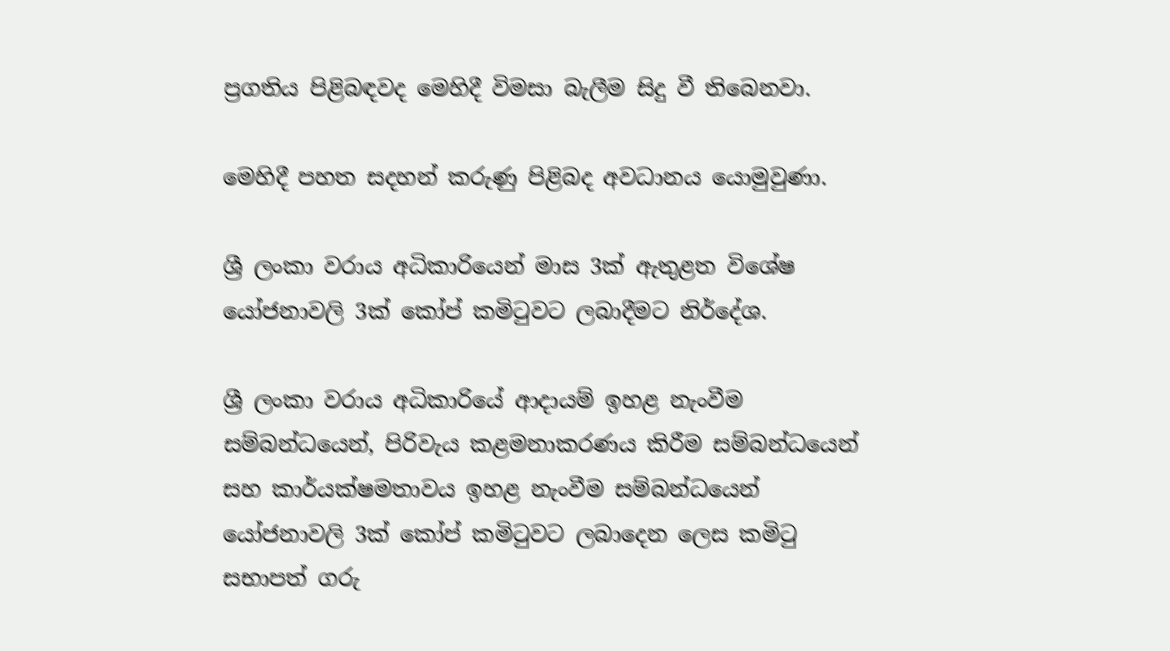ප්‍රගතිය පිළිබඳවද මෙහිදී විමසා බැලීම සිදු වී තිබෙනවා.

මෙහිදී පහත සදහන් කරුණු පිළිබද අවධානය යොමුවුණා.

ශ්‍රී ලංකා වරාය අධිකාරියෙන් මාස 3ක් ඇතුළත විශේෂ යෝජනාවලි 3ක් කෝප් කමිටුවට ලබාදීමට නිර්දේශ.

ශ්‍රී ලංකා වරාය අධිකාරියේ ආදායම් ඉහළ නැංවීම සම්බන්ධයෙන්, පිරිවැය කළමනාකරණය කිරීම සම්බන්ධයෙන් සහ කාර්යක්ෂමතාවය ඉහළ නැංවීම සම්බන්ධයෙන් යෝජනාවලි 3ක් කෝප් කමිටුවට ලබාදෙන ලෙස කමිටු සභාපත් ගරු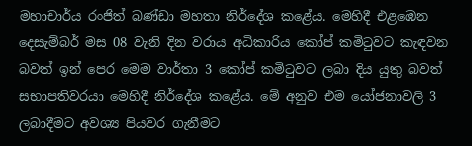මහාචාර්ය රංජිත් බණ්ඩා මහතා නිර්දේශ කළේය. මෙහිදී එළඹෙන දෙසැම්බර් මස 08 වැනි දින වරාය අධිකාරිය කෝප් කමිටුවට කැඳවන බවත් ඉන් පෙර මෙම වාර්තා 3 කෝප් කමිටුවට ලබා දිය යුතු බවත් සභාපතිවරයා මෙහිදී නිර්දේශ කළේය. මේ අනුව එම යෝජනාවලි 3 ලබාදීමට අවශ්‍ය පියවර ගැනීමට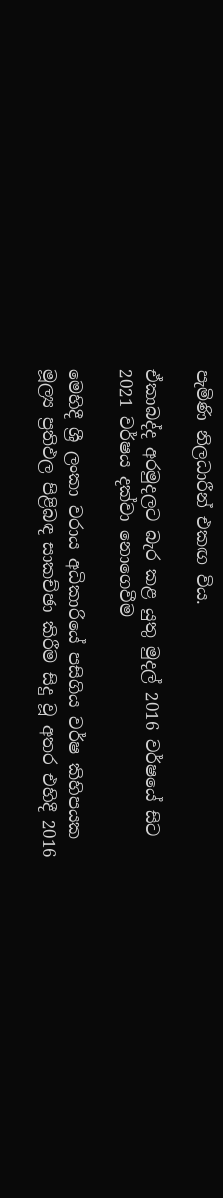පැමිණි නිලධාරීන් එකඟ විය.

ඒකාබද්ද අරමුදලට බැර කළ යුතු මුදල් 2016 වර්ෂයේ සිට 2021 වර්ෂය දක්වා නොගෙවීම

මෙහිදී ශ්‍රී ලංකා වරාය අධිකාරියේ පසිගිය වර්ෂ කිහිපයක මූල්‍ය ප්‍රතිඵල පිළිබඳ සාකච්ඡා කිරීම සිදු වූ අතර එහිදී 2016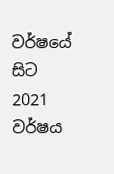වර්ෂයේ සිට 2021 වර්ෂය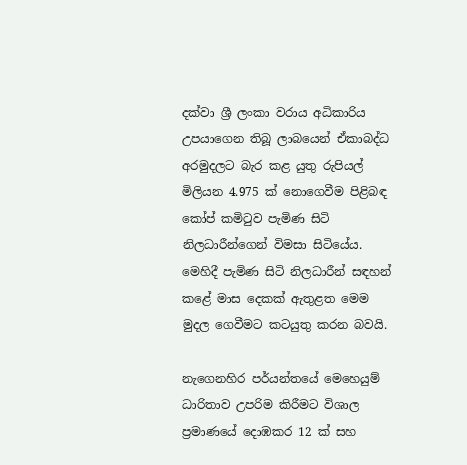දක්වා ශ්‍රී ලංකා වරාය අධිකාරිය උපයාගෙන තිබූ ලාබයෙන් ඒකාබද්ධ අරමුදලට බැර කළ යුතු රුපියල් මිලියන 4.975 ක් නොගෙවීම පිළිබඳ කෝප් කමිටුව පැමිණ සිටි නිලධාරීන්ගෙන් විමසා සිටියේය. මෙහිදී පැමිණ සිටි නිලධාරීන් සඳහන් කළේ මාස දෙකක් ඇතුළත මෙම මුදල ගෙවීමට කටයුතු කරන බවයි.

නැගෙනහිර පර්යන්තයේ මෙහෙයුම් ධාරිතාව උපරිම කිරීමට විශාල ප්‍රමාණයේ දොඹකර 12 ක් සහ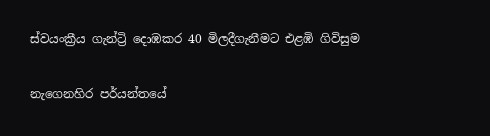ස්වයංක්‍රීය ගැන්ට්‍රි දොඹකර 40 මිලදීගැනීමට එළඹි ගිවිසුම

නැගෙනහිර පර්යන්තයේ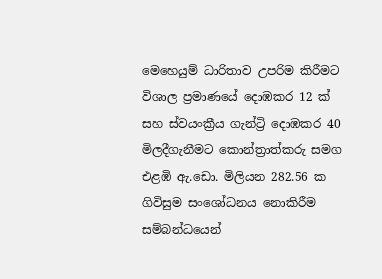මෙහෙයුම් ධාරිතාව උපරිම කිරීමට විශාල ප්‍රමාණයේ දොඹකර 12 ක් සහ ස්වයංක්‍රීය ගැන්ට්‍රි දොඹකර 40 මිලදීගැනීමට කොන්ත්‍රාත්කරු සමග එළඹි ඇ.ඩො. මිලියන 282.56 ක ගිවිසුම සංශෝධනය නොකිරීම සම්බන්ධයෙන්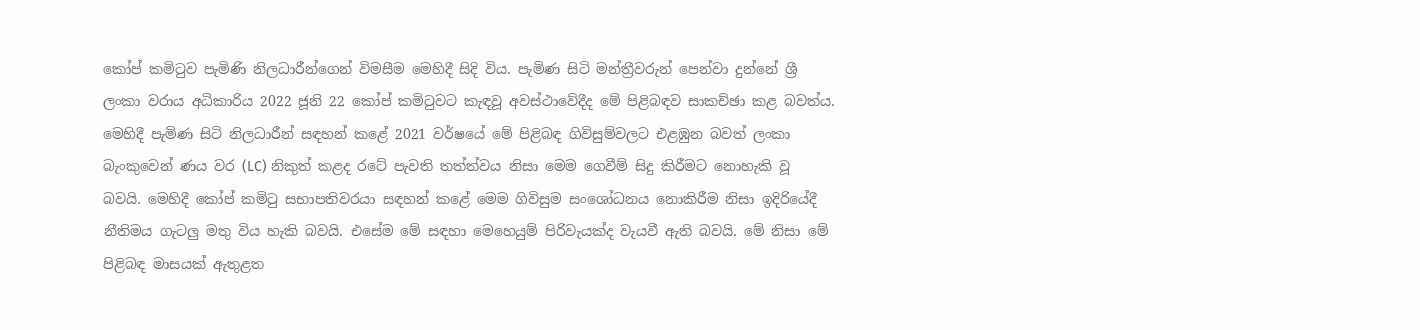කෝප් කමිටුව පැමිණි නිලධාරීන්ගෙන් විමසීම මෙහිදී සිදි විය. පැමිණ සිටි මන්ත්‍රීවරුන් පෙන්වා දුන්නේ ශ්‍රී ලංකා වරාය අධිකාරිය 2022 ජූනි 22 කෝප් කමිටුවට කැඳවූ අවස්ථාවේදීද මේ පිළිබඳව සාකච්ඡා කළ බවත්ය. මෙහිදී පැමිණ සිටි නිලධාරීන් සඳහන් කළේ 2021 වර්ෂයේ මේ පිළිබඳ ගිවිසුම්වලට එළඹුන බවත් ලංකා බැංකුවෙන් ණය වර (LC) නිකුත් කළද රටේ පැවති තත්ත්වය නිසා මෙම ගෙවීම් සිදු කිරීමට නොහැකි වූ බවයි. මෙහිදී කෝප් කමිටු සභාපතිවරයා සඳහන් කළේ මෙම ගිවිසුම සංශෝධනය නොකිරීම නිසා ඉදිරියේදී නීතිමය ගැටලු මතු විය හැකි බවයි. එසේම මේ සඳහා මෙහෙයුම් පිරිවැයක්ද වැයවී ඇති බවයි. මේ නිසා මේ පිළිබඳ මාසයක් ඇතුළත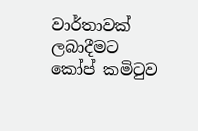වාර්තාවක් ලබාදීමට කෝප් කමිටුව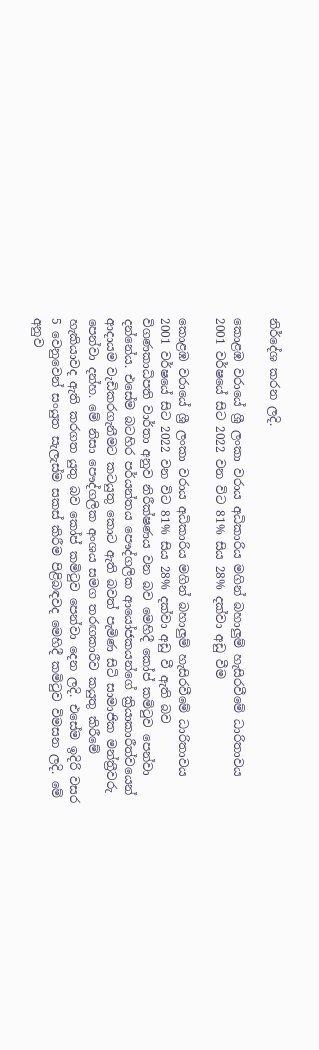නිර්දේශ කරන ලදි.

කොළඹ වරායේ ශ්‍රී ලංකා වරාය අධිකාරිය මගින් බහාලුම් හැසිරවීමේ ධාරිතාවය 2001 වර්ෂයේ සිට 2022 වන විට 81% සිය 28% දක්වා අඩු වීම

කොළඹ වරායේ ශ්‍රී ලංකා වරාය අධිකාරිය මගින් බහාලුම් හැසිරවීමේ ධාරිතාවය 2001 වර්ෂයේ සිට 2022 වන විට 81% සිය 28% දක්වා අඩු වී ඇති බව විගණකාධිපති වාර්තා අනුව නිරීක්ෂණය වන බව මෙහිදී කෝප් කමිටුව පෙන්වා දන්නේය. එසේම බටහිර පර්යන්තය පෞද්ගලික ආයෝජකයන්ගේ ක්‍රියාකාරීත්වයෙන් ආදායම වැඩිකරගැනීමට කටයුතු කොට ඇති බවත් පැමිණ සිටි සාමාජික මන්ත්‍රීවරු පෙන්වා දන්හ. මේ නිසා පෞද්ගලික අංශය සමග තරඟකාරීව කයුතු කිරීමේ හැකියාවද ඇති කරගත යුතු බව කෝප් කමිටුව පෙන්වා දෙන ලදි. එසේම ඉදිරි වසර 5 වෙනුවෙන් සංයුත සැලැස්ම සකස් කිරීම පිළිබඳවද මෙහිදී කමිටුව විමසන ලදි. මේ අනුව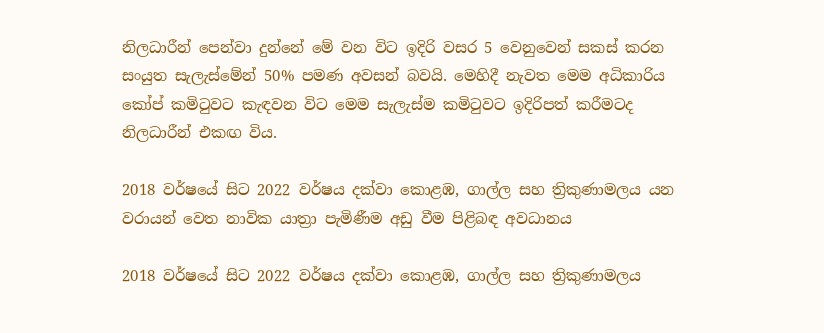නිලධාරීන් පෙන්වා දුන්නේ මේ වන විට ඉදිරි වසර 5 වෙනුවෙන් සකස් කරන සංයුත සැලැස්මේන් 50% පමණ අවසන් බවයි. මෙහිදී නැවත මෙම අධිකාරිය කෝප් කමිටුවට කැඳවන විට මෙම සැලැස්ම කමිටුවට ඉදිරිපත් කරීමටද නිලධාරීන් එකඟ විය.

2018 වර්ෂයේ සිට 2022 වර්ෂය දක්වා කොළඹ, ගාල්ල සහ ත්‍රිකුණාමලය යන වරායන් වෙත නාවික යාත්‍රා පැමිණීම අඩු වීම පිළිබඳ අවධානය

2018 වර්ෂයේ සිට 2022 වර්ෂය දක්වා කොළඹ, ගාල්ල සහ ත්‍රිකුණාමලය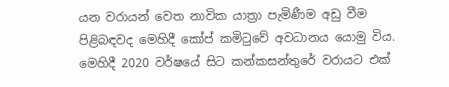යන වරායන් වෙත නාවික යාත්‍රා පැමිණීම අඩු වීම පිළිබඳවද මෙහිදී කෝප් කමිටුවේ අවධානය යොමු විය. මෙහිදී 2020 වර්ෂයේ සිට කන්කසන්තුරේ වරායට එක්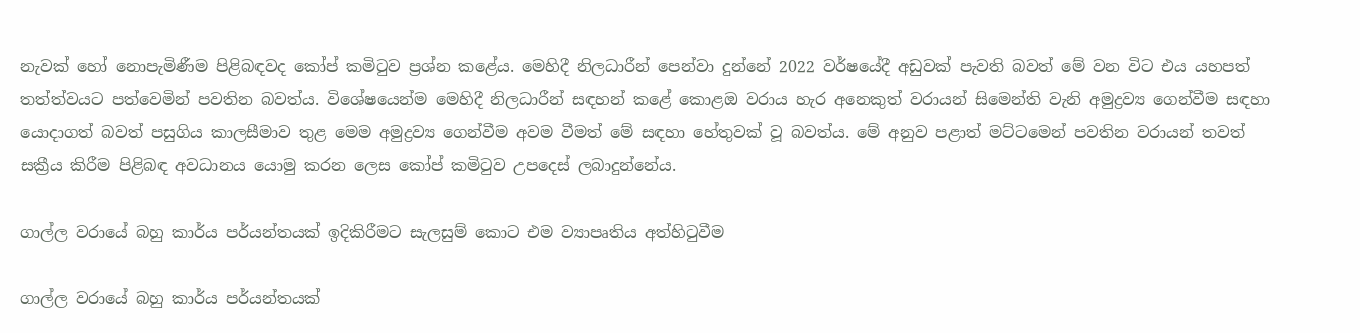නැවක් හෝ නොපැමිණීම පිළිබඳවද කෝප් කමිටුව ප්‍රශ්න කළේය. මෙහිදී නිලධාරීන් පෙන්වා දුන්නේ 2022 වර්ෂයේදී අඩුවක් පැවති බවත් මේ වන විට එය යහපත් තත්ත්වයට පත්වෙමින් පවතින බවත්ය. විශේෂයෙන්ම මෙහිදී නිලධාරීන් සඳහන් කළේ කොළඔ වරාය හැර අනෙකුත් වරායන් සිමෙන්ති වැනි අමුද්‍රව්‍ය ගෙන්වීම සඳහා යොදාගත් බවත් පසුගිය කාලසීමාව තුළ මෙම අමුද්‍රව්‍ය ගෙන්වීම අවම වීමත් මේ සඳහා හේතුවක් වූ බවත්ය. මේ අනුව පළාත් මට්ටමෙන් පවතින වරායන් තවත් සක්‍රීය කිරීම පිළිබඳ අවධානය යොමු කරන ලෙස කෝප් කමිටුව උපදෙස් ලබාදුන්නේය.

ගාල්ල වරායේ බහු කාර්ය පර්යන්තයක් ඉදිකිරීමට සැලසුම් කොට එම ව්‍යාපෘතිය අත්හිටුවීම

ගාල්ල වරායේ බහු කාර්ය පර්යන්තයක්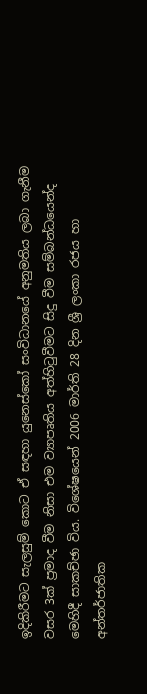ඉදිකිරීමට සැලසුම් කොට ඒ සඳහා යුනෙස්කෝ සංවිධානයේ අනුමතිය ලබා ගැනීම වසර 3ක් ප්‍රමාද වීම නිසා එම ව්‍යාපෘතිය අත්හිටුවීමට සිදු වීම සම්බන්ධයෙන්ද මෙහිදී සාකච්ඡා විය. විශේෂයෙන් 2006 මාර්ති 28 දින ශ්‍රී ලංකා රජය හා අන්තර්ජාතික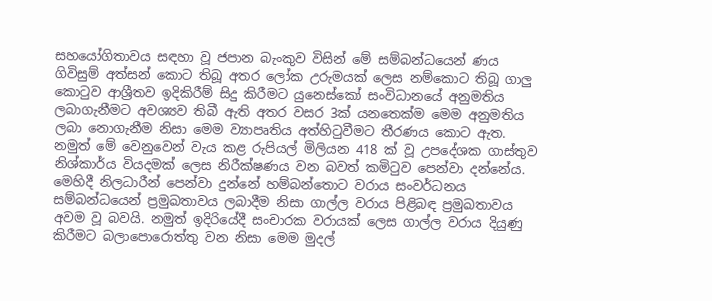සහයෝගිතාවය සඳහා වූ ජපාන බැංකුව විසින් මේ සම්බන්ධයෙන් ණය ගිවිසුම් අත්සන් කොට තිබූ අතර ලෝක උරුමයක් ලෙස නම්කොට තිබූ ගාලු කොටුව ආශ්‍රීතව ඉදිකිරීම් සිදු කිරීමට යුනෙස්කෝ සංවිධානයේ අනුමතිය ලබාගැනීමට අවශ්‍යව තිබී ඇති අතර වසර 3ක් යනතෙක්ම මෙම අනුමතිය ලබා නොගැනීම නිසා මෙම ව්‍යාපෘතිය අත්හිටුවීමට තීරණය කොට ඇත. නමුත් මේ වෙනුවෙන් වැය කළ රුපියල් මිලියන 418 ක් වූ උපදේශක ගාස්තුව නිශ්කාර්ය වියදමක් ලෙස නිරීක්ෂණය වන බවත් කමිටුව පෙන්වා දන්නේය. මෙහිදී නිලධාරීන් පෙන්වා දුන්නේ හම්බන්තොට වරාය සංවර්ධනය සම්බන්ධයෙන් ප්‍රමුඛතාවය ලබාදීම නිසා ගාල්ල වරාය පිළිබඳ ප්‍රමුඛතාවය අවම වූ බවයි. නමුත් ඉදිරියේදී සංචාරක වරායක් ලෙස ගාල්ල වරාය දියුණු කිරීමට බලාපොරොත්තු වන නිසා මෙම මුදල්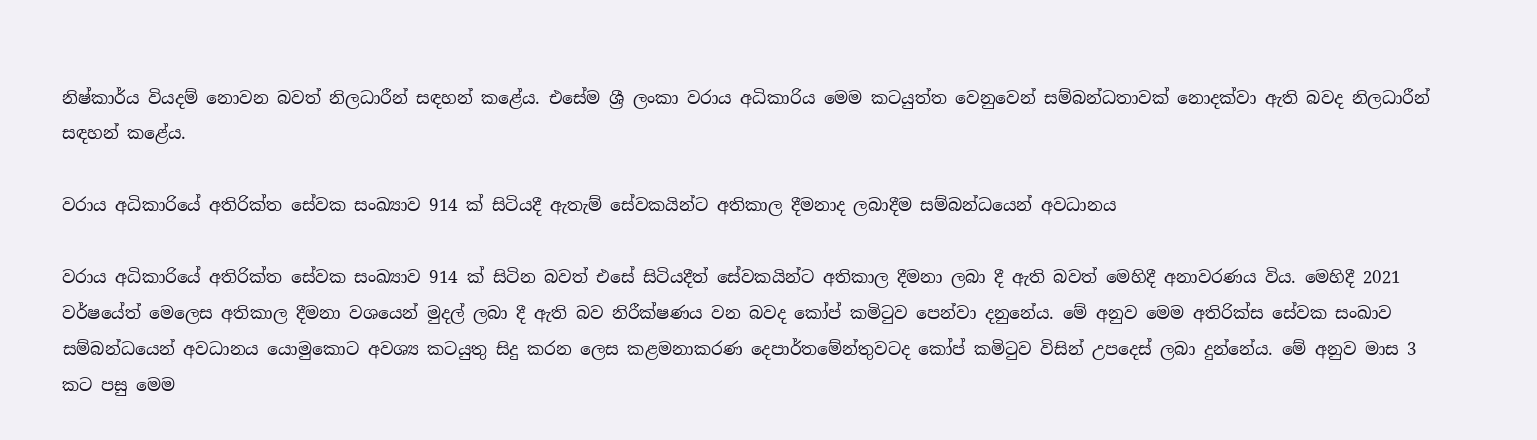නිෂ්කාර්ය වියදම් නොවන බවත් නිලධාරීන් සඳහන් කළේය. එසේම ශ්‍රී ලංකා වරාය අධිකාරිය මෙම කටයුත්ත වෙනුවෙන් සම්බන්ධතාවක් නොදක්වා ඇති බවද නිලධාරීන් සඳහන් කළේය.

වරාය අධිකාරියේ අතිරික්ත සේවක සංඛ්‍යාව 914 ක් සිටියදී ඇතැම් සේවකයින්ට අතිකාල දීමනාද ලබාදීම සම්බන්ධයෙන් අවධානය

වරාය අධිකාරියේ අතිරික්ත සේවක සංඛ්‍යාව 914 ක් සිටින බවත් එසේ සිටියදීත් සේවකයින්ට අතිකාල දීමනා ලබා දී ඇති බවත් මෙහිදී අනාවරණය විය. මෙහිදී 2021 වර්ෂයේත් මෙලෙස අතිකාල දීමනා වශයෙන් මුදල් ලබා දී ඇති බව නිරීක්ෂණය වන බවද කෝප් කමිටුව පෙන්වා දනුනේය. මේ අනුව මෙම අතිරික්ස සේවක සංඛාව සම්බන්ධයෙන් අවධානය යොමුකොට අවශ්‍ය කටයුතු සිදු කරන ලෙස කළමනාකරණ දෙපාර්තමේන්තුවටද කෝප් කමිටුව විසින් උපදෙස් ලබා දුන්නේය. මේ අනුව මාස 3 කට පසු මෙම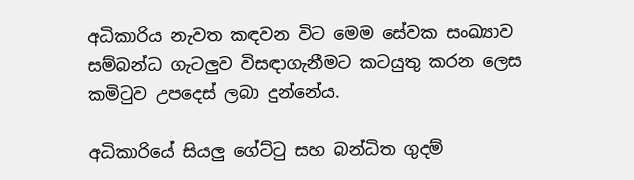අධිකාරිය නැවත කඳවන විට මෙම සේවක සංඛ්‍යාව සම්බන්ධ ගැටලුව විසඳාගැනීමට කටයුතු කරන ලෙස කමිටුව උපදෙස් ලබා දුන්නේය.

අධිකාරියේ සියලු ගේට්ටු සහ බන්ධිත ගුදම්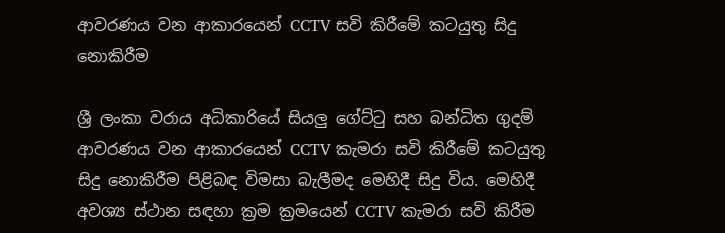ආවරණය වන ආකාරයෙන් CCTV සවි කිරීමේ කටයුතු සිදු නොකිරීම

ශ්‍රී ලංකා වරාය අධිකාරියේ සියලු ගේට්ටු සහ බන්ධිත ගුදම් ආවරණය වන ආකාරයෙන් CCTV කැමරා සවි කිරීමේ කටයුතු සිදු නොකිරීම පිළිබඳ විමසා බැලීමද මෙහිදී සිදු විය. මෙහිදී අවශ්‍ය ස්ථාන සඳහා ක්‍රම ක්‍රමයෙන් CCTV කැමරා සවි කිරීම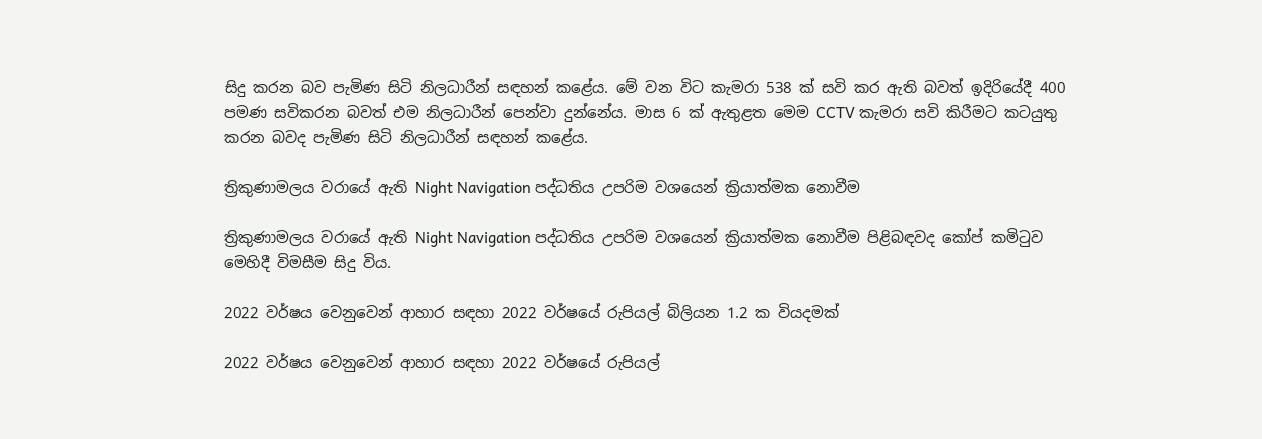සිදු කරන බව පැමිණ සිටි නිලධාරීන් සඳහන් කළේය. මේ වන විට කැමරා 538 ක් සවි කර ඇති බවත් ඉදිරියේදී 400 පමණ සවිකරන බවත් එම නිලධාරීන් පෙන්වා දුන්නේය. මාස 6 ක් ඇතුළත මෙම CCTV කැමරා සවි කිරීමට කටයුතු කරන බවද පැමිණ සිටි නිලධාරීන් සඳහන් කළේය.

ත්‍රිකුණාමලය වරායේ ඇති Night Navigation පද්ධතිය උපරිම වශයෙන් ක්‍රියාත්මක නොවීම

ත්‍රිකුණාමලය වරායේ ඇති Night Navigation පද්ධතිය උපරිම වශයෙන් ක්‍රියාත්මක නොවීම පිළිබඳවද කෝප් කමිටුව මෙහිදී විමසීම සිදු විය.

2022 වර්ෂය වෙනුවෙන් ආහාර සඳහා 2022 වර්ෂයේ රුපියල් බිලියන 1.2 ක වියදමක්

2022 වර්ෂය වෙනුවෙන් ආහාර සඳහා 2022 වර්ෂයේ රුපියල්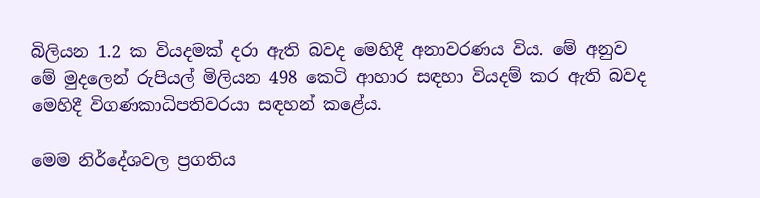බිලියන 1.2 ක වියදමක් දරා ඇති බවද මෙහිදී අනාවරණය විය. මේ අනුව මේ මුදලෙන් රුපියල් මිලියන 498 කෙටි ආහාර සඳහා වියදම් කර ඇති බවද මෙහිදී විගණකාධිපතිවරයා සඳහන් කළේය.

මෙම නිර්දේශවල ප්‍රගතිය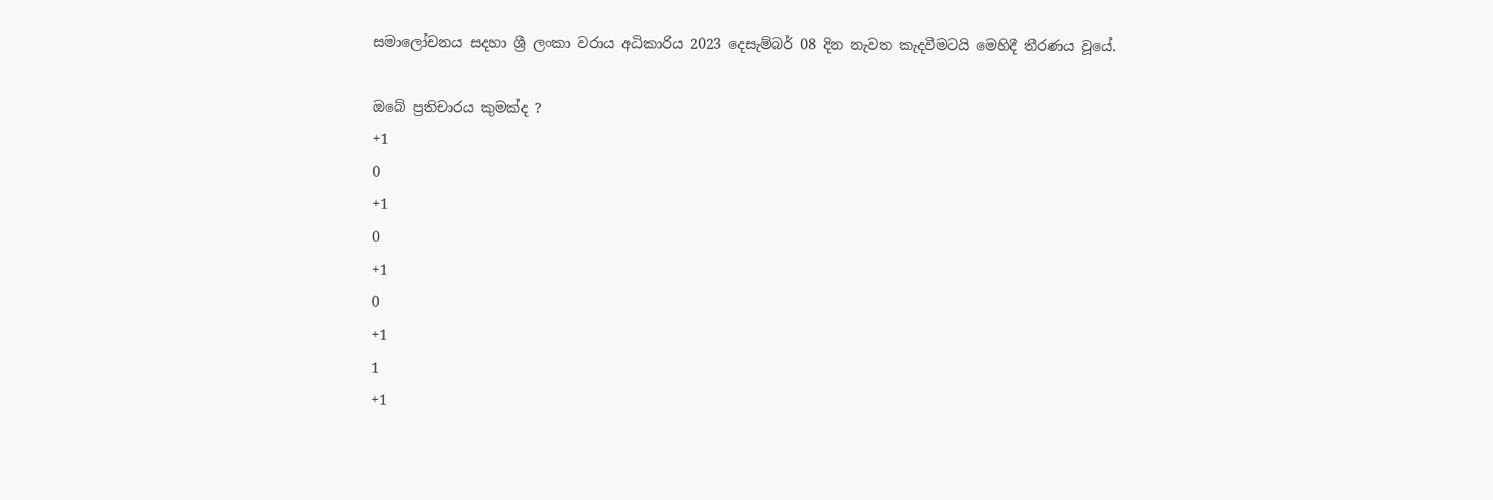සමාලෝචනය සදහා ශ්‍රී ලංකා වරාය අධිකාරිය 2023 දෙසැම්බර් 08 දින නැවත කැදවීමටයි මෙහිදී තීරණය වූයේ.

ඔබේ ප්‍රතිචාරය කුමක්ද ?
+1
0
+1
0
+1
0
+1
1
+1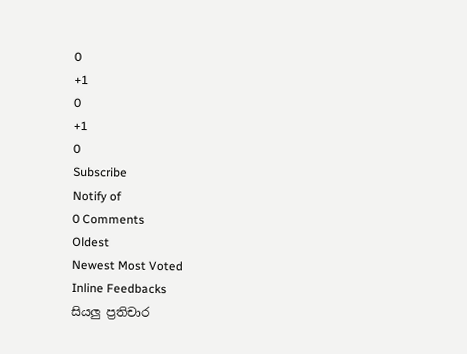0
+1
0
+1
0
Subscribe
Notify of
0 Comments
Oldest
Newest Most Voted
Inline Feedbacks
සියලු ප්‍රතිචාර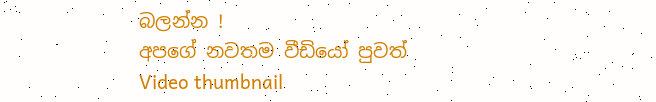බලන්න !
අපගේ නවතම වීඩියෝ පුවත්
Video thumbnail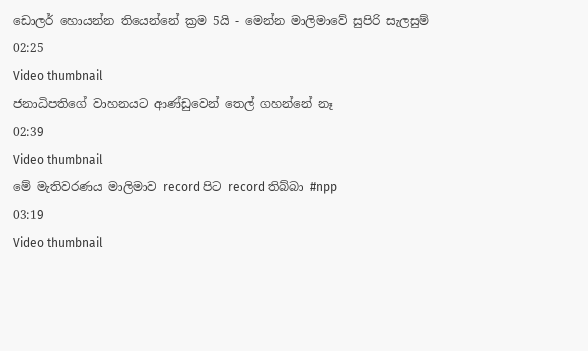ඩොලර් හොයන්න තියෙන්නේ ක්‍රම 5යි - මෙන්න මාලිමාවේ සුපිරි සැලසුම්
02:25
Video thumbnail
ජනාධිපතිගේ වාහනයට ආණ්ඩුවෙන් තෙල් ගහන්නේ නෑ
02:39
Video thumbnail
මේ මැතිවරණය මාලිමාව record පිට record තිබ්බා #npp
03:19
Video thumbnail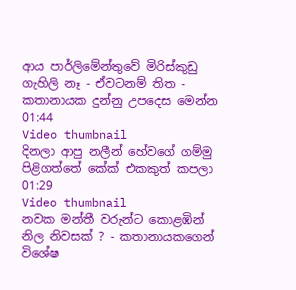ආය පාර්ලිමේන්තුවේ මිරිස්කුඩු ගැහිලි නෑ - ඒවටනම් තිත - කතානායක දුන්නු උපදෙස මෙන්න
01:44
Video thumbnail
දිනලා ආපු නලීන් හේවගේ ගම්මු පිළිගත්තේ කේක් එකකුත් කපලා
01:29
Video thumbnail
නවක මන්තී වරුන්ට කොළඹින් නිල නිවසක් ? - කතානායකගෙන් විශේෂ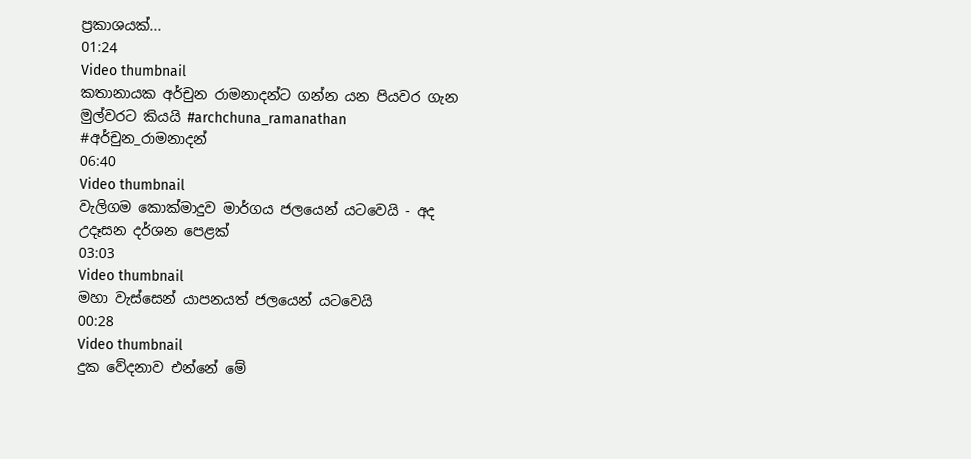ප්‍රකාශයක්...
01:24
Video thumbnail
කතානායක අර්චුන රාමනාදන්ට ගන්න යන පියවර ගැන මුල්වරට කියයි #archchuna_ramanathan #අර්චුන_රාමනාදන්
06:40
Video thumbnail
වැලිගම කොක්මාදුව මාර්ගය ජලයෙන් යටවෙයි - අද උදෑසන දර්ශන පෙළක්
03:03
Video thumbnail
මහා වැස්සෙන් යාපනයත් ජලයෙන් යටවෙයි
00:28
Video thumbnail
දුක වේදනාව එන්නේ මේ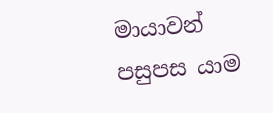මායාවන් පසුපස යාම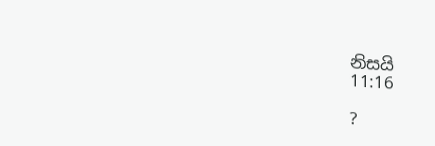නිසයි
11:16

?